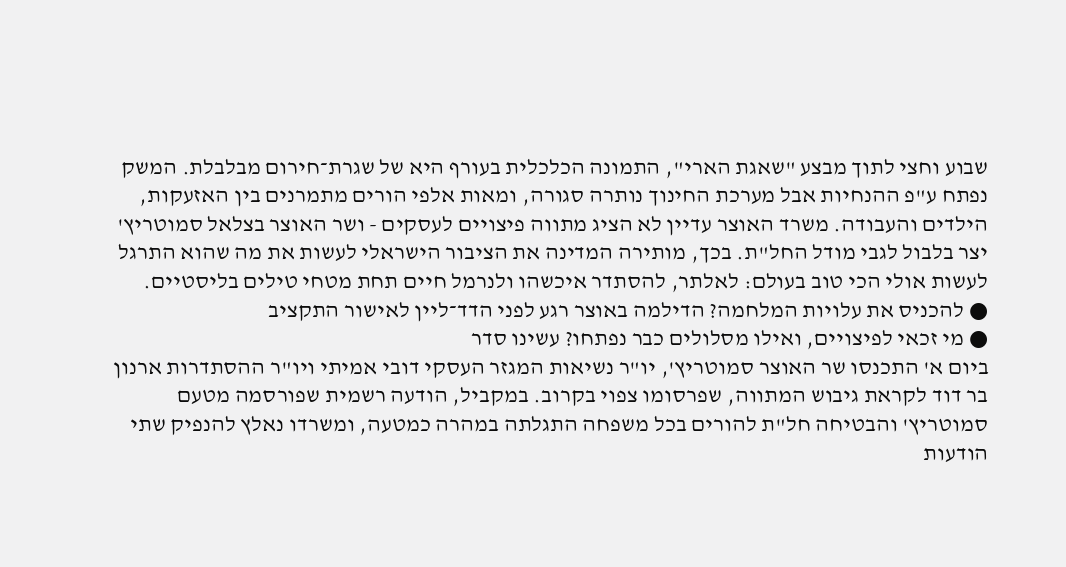שבוע וחצי לתוך מבצע "שאגת הארי", התמונה הכלכלית בעורף היא של שגרת־חירום מבלבלת. המשק נפתח ע"פ ההנחיות אבל מערכת החינוך נותרה סגורה, ומאות אלפי הורים מתמרנים בין האזעקות, הילדים והעבודה. משרד האוצר עדיין לא הציג מתווה פיצויים לעסקים - ושר האוצר בצלאל סמוטריץ' יצר בלבול לגבי מודל החל"ת. בכך, מותירה המדינה את הציבור הישראלי לעשות את מה שהוא התרגל לעשות אולי הכי טוב בעולם: לאלתר, להסתדר איכשהו ולנרמל חיים תחת מטחי טילים בליסטיים.
● להכניס את עלויות המלחמה? הדילמה באוצר רגע לפני הדד־ליין לאישור התקציב
● מי זכאי לפיצויים, ואילו מסלולים כבר נפתחו? עשינו סדר
ביום א' התכנסו שר האוצר סמוטריץ', יו"ר נשיאות המגזר העסקי דובי אמיתי ויו"ר ההסתדרות ארנון בר דוד לקראת גיבוש המתווה, שפרסומו צפוי בקרוב. במקביל, הודעה רשמית שפורסמה מטעם סמוטריץ' והבטיחה חל"ת להורים בכל משפחה התגלתה במהרה כמטעה, ומשרדו נאלץ להנפיק שתי הודעות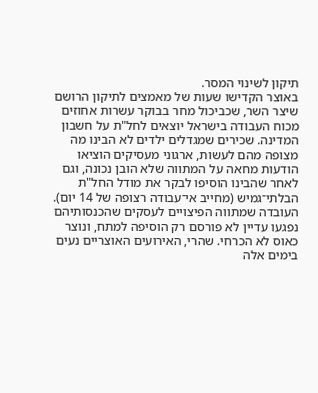תיקון לשינוי המסר.
באוצר הקדישו שעות של מאמצים לתיקון הרושם שיצר השר, שכביכול מחר בבוקר עשרות אחוזים מכוח העבודה בישראל יוצאים לחל"ת על חשבון המדינה. שכירים שמגדלים ילדים לא הבינו מה מצופה מהם לעשות, ארגוני מעסיקים הוציאו הודעות מחאה על המתווה שלא הובן נכונה, וגם לאחר שהבינו הוסיפו לבקר את מודל החל"ת הבלתי־גמיש (מחייב אי־עבודה רצופה של 14 יום).
העובדה שמתווה הפיצויים לעסקים שהכנסותיהם נפגעו עדיין לא פורסם רק הוסיפה למתח, ונוצר כאוס לא הכרחי. שהרי, האירועים האוצריים נעים בימים אלה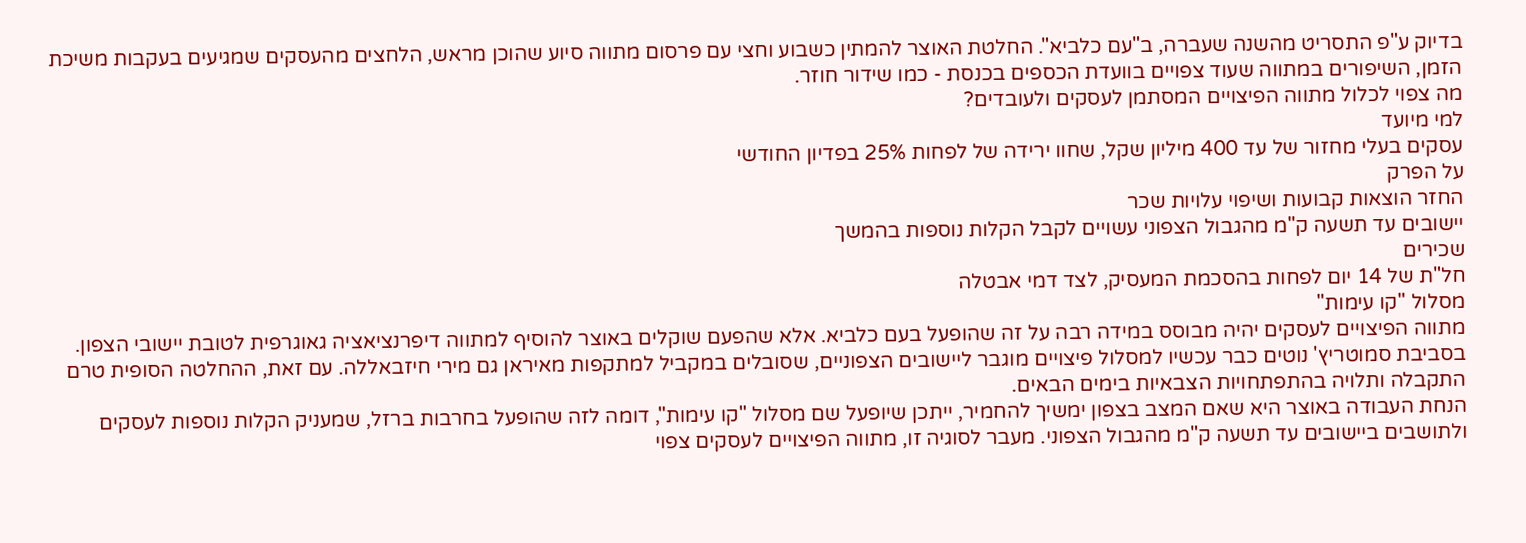בדיוק ע"פ התסריט מהשנה שעברה, ב"עם כלביא". החלטת האוצר להמתין כשבוע וחצי עם פרסום מתווה סיוע שהוכן מראש, הלחצים מהעסקים שמגיעים בעקבות משיכת הזמן, השיפורים במתווה שעוד צפויים בוועדת הכספים בכנסת - כמו שידור חוזר.
מה צפוי לכלול מתווה הפיצויים המסתמן לעסקים ולעובדים?
למי מיועד
עסקים בעלי מחזור של עד 400 מיליון שקל, שחוו ירידה של לפחות 25% בפדיון החודשי
על הפרק
החזר הוצאות קבועות ושיפוי עלויות שכר
יישובים עד תשעה ק"מ מהגבול הצפוני עשויים לקבל הקלות נוספות בהמשך
שכירים
חל"ת של 14 יום לפחות בהסכמת המעסיק, לצד דמי אבטלה
מסלול "קו עימות"
מתווה הפיצויים לעסקים יהיה מבוסס במידה רבה על זה שהופעל בעם כלביא. אלא שהפעם שוקלים באוצר להוסיף למתווה דיפרנציאציה גאוגרפית לטובת יישובי הצפון. בסביבת סמוטריץ' נוטים כבר עכשיו למסלול פיצויים מוגבר ליישובים הצפוניים, שסובלים במקביל למתקפות מאיראן גם מירי חיזבאללה. עם זאת, ההחלטה הסופית טרם התקבלה ותלויה בהתפתחויות הצבאיות בימים הבאים.
הנחת העבודה באוצר היא שאם המצב בצפון ימשיך להחמיר, ייתכן שיופעל שם מסלול "קו עימות", דומה לזה שהופעל בחרבות ברזל, שמעניק הקלות נוספות לעסקים ולתושבים ביישובים עד תשעה ק"מ מהגבול הצפוני. מעבר לסוגיה זו, מתווה הפיצויים לעסקים צפוי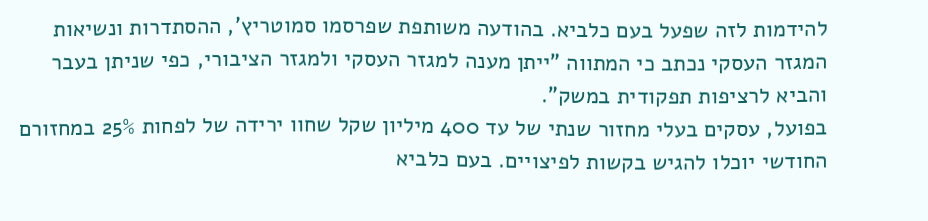להידמות לזה שפעל בעם כלביא. בהודעה משותפת שפרסמו סמוטריץ', ההסתדרות ונשיאות המגזר העסקי נכתב כי המתווה "ייתן מענה למגזר העסקי ולמגזר הציבורי, כפי שניתן בעבר והביא לרציפות תפקודית במשק".
בפועל, עסקים בעלי מחזור שנתי של עד 400 מיליון שקל שחוו ירידה של לפחות 25% במחזורם החודשי יוכלו להגיש בקשות לפיצויים. בעם כלביא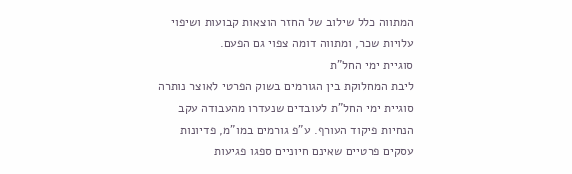המתווה כלל שילוב של החזר הוצאות קבועות ושיפוי עלויות שכר, ומתווה דומה צפוי גם הפעם.
סוגיית ימי החל"ת
ליבת המחלוקת בין הגורמים בשוק הפרטי לאוצר נותרה סוגיית ימי החל"ת לעובדים שנעדרו מהעבודה עקב הנחיות פיקוד העורף. ע"פ גורמים במו"מ, פדיונות עסקים פרטיים שאינם חיוניים ספגו פגיעות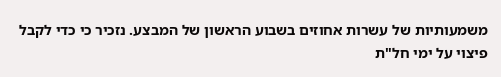משמעותיות של עשרות אחוזים בשבוע הראשון של המבצע. נזכיר כי כדי לקבל פיצוי על ימי חל"ת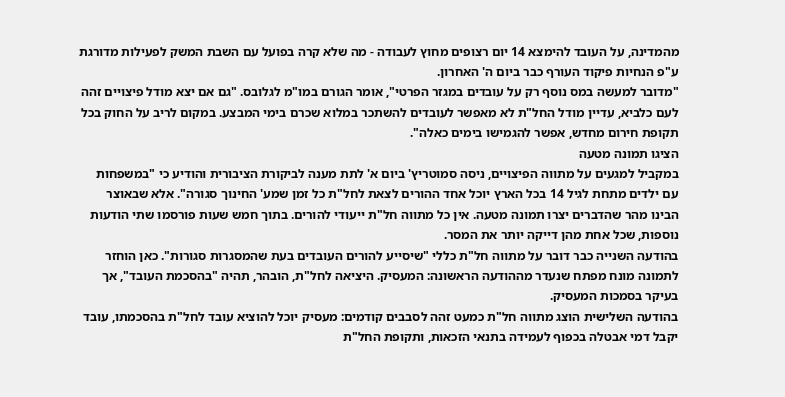מהמדינה, על העובד להימצא 14 יום רצופים מחוץ לעבודה - מה שלא קרה בפועל עם השבת המשק לפעילות מדורגת ע"פ הנחיות פיקוד העורף כבר ביום ה' האחרון.
"מדובר למעשה במס נוסף רק על עובדים במגזר הפרטי", אומר הגורם במו"מ לגלובס. "גם אם יצא מודל פיצויים זהה לעם כלביא, עדיין מודל החל"ת לא מאפשר לעובדים להשתכר במלוא שכרם בימי המבצע. במקום לריב על החוק בכל תקופת חירום מחדש, אפשר להגמישו בימים כאלה".
הציגו תמונה מטעה
במקביל למגעים על מתווה הפיצויים, ניסה סמוטריץ' ביום א' לתת מענה לביקורת הציבורית והודיע כי "במשפחות עם ילדים מתחת לגיל 14 בכל הארץ יוכל אחד ההורים לצאת לחל"ת כל זמן שמע' החינוך סגורה". אלא שבאוצר הבינו מהר שהדברים יצרו תמונה מטעה. אין כל מתווה חל"ת ייעודי להורים. בתוך חמש שעות פורסמו שתי הודעות נוספות, שכל אחת מהן דייקה יותר את המסר.
בהודעה השנייה כבר דובר על מתווה חל"ת כללי "שיסייע להורים העובדים בעת שהמסגרות סגורות". כאן הוחזר לתמונה מונח מפתח שנעדר מההודעה הראשונה: המעסיק. היציאה לחל"ת, הובהר, תהיה "בהסכמת העובד", אך בעיקר בסמכות המעסיק.
בהודעה השלישית הוצג מתווה חל"ת כמעט זהה לסבבים קודמים: מעסיק יוכל להוציא עובד לחל"ת בהסכמתו, עובד יקבל דמי אבטלה בכפוף לעמידה בתנאי הזכאות, ותקופת החל"ת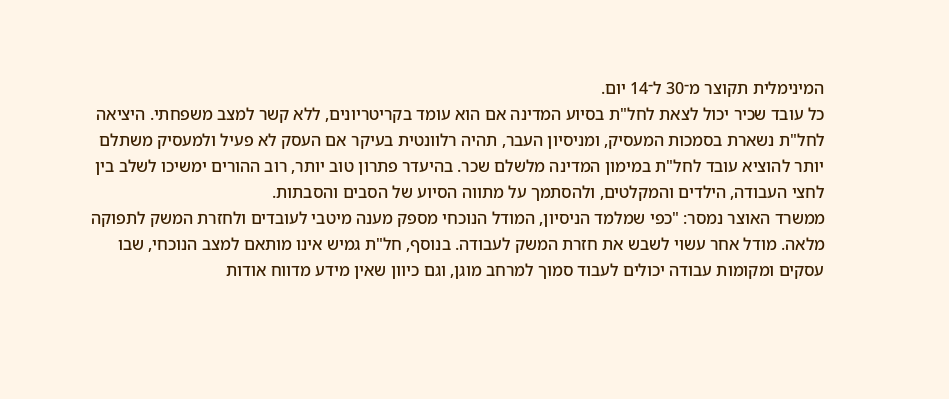המינימלית תקוצר מ־30 ל־14 יום.
כל עובד שכיר יכול לצאת לחל"ת בסיוע המדינה אם הוא עומד בקריטריונים, ללא קשר למצב משפחתי. היציאה לחל"ת נשארת בסמכות המעסיק, ומניסיון העבר, תהיה רלוונטית בעיקר אם העסק לא פעיל ולמעסיק משתלם יותר להוציא עובד לחל"ת במימון המדינה מלשלם שכר. בהיעדר פתרון טוב יותר, רוב ההורים ימשיכו לשלב בין לחצי העבודה, הילדים והמקלטים, ולהסתמך על מתווה הסיוע של הסבים והסבתות.
ממשרד האוצר נמסר: "כפי שמלמד הניסיון, המודל הנוכחי מספק מענה מיטבי לעובדים ולחזרת המשק לתפוקה מלאה. מודל אחר עשוי לשבש את חזרת המשק לעבודה. בנוסף, חל"ת גמיש אינו מותאם למצב הנוכחי, שבו עסקים ומקומות עבודה יכולים לעבוד סמוך למרחב מוגן, וגם כיוון שאין מידע מדווח אודות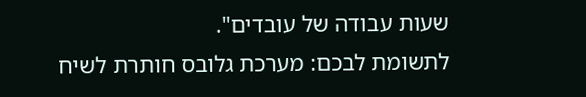שעות עבודה של עובדים".
לתשומת לבכם: מערכת גלובס חותרת לשיח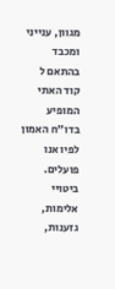מגוון, ענייני ומכבד בהתאם ל
קוד האתי
המופיע
בדו"ח האמון
לפיו אנו פועלים. ביטויי אלימות, גזענות,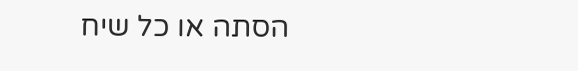הסתה או כל שיח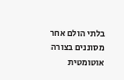בלתי הולם אחר מסוננים בצורה
אוטומטית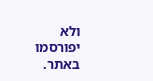ולא יפורסמו באתר.